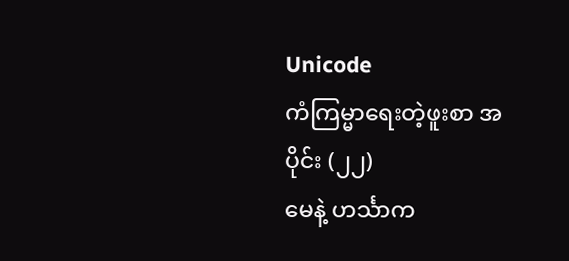Unicode
ကံကြမ္မာရေးတဲ့ဖူးစာ အပိုင်း (၂၂)
မေနဲ့ ဟင်္သာက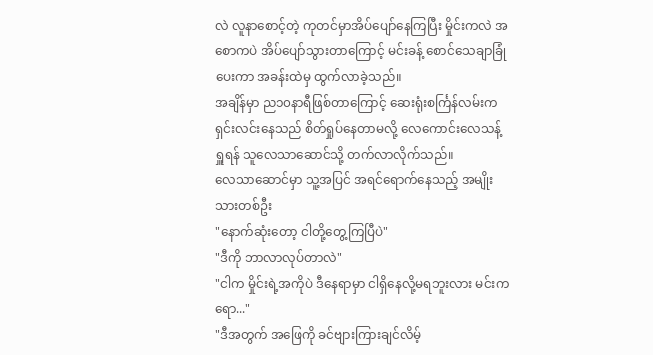လဲ လူနာစောင့်တဲ့ ကုတင်မှာအိပ်ပျော်နေကြပြီး မှိုင်းကလဲ အစောကပဲ အိပ်ပျော်သွားတာကြောင့် မင်းခန့် စောင်သေချာခြုံပေးကာ အခန်းထဲမှ ထွက်လာခဲ့သည်။
အချိန်မှာ ည၁၀နာရီဖြစ်တာကြောင့် ဆေးရုံးစင်္ကြန်လမ်းက ရှင်းလင်းနေသည် စိတ်ရှုပ်နေတာမလို့ လေကောင်းလေသန့် ရှူရန် သူလေသာဆောင်သို့ တက်လာလိုက်သည်။
လေသာဆောင်မှာ သူ့အပြင် အရင်ရောက်နေသည့် အမျိုးသားတစ်ဦး
"နောက်ဆုံးတော့ ငါတို့တွေ့ကြပြီပဲ"
"ဒီကို ဘာလာလုပ်တာလဲ"
"ငါက မှိုင်းရဲ့အကိုပဲ ဒီနေရာမှာ ငါရှိနေလို့မရဘူးလား မင်းကရော..."
"ဒီအတွက် အဖြေကို ခင်ဗျားကြားချင်လိမ့်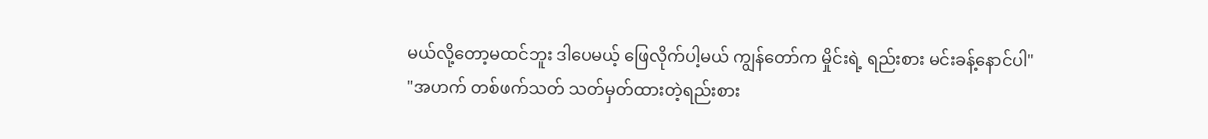မယ်လို့တော့မထင်ဘူး ဒါပေမယ့် ဖြေလိုက်ပါ့မယ် ကျွန်တော်က မှိုင်းရဲ့ ရည်းစား မင်းခန့်နောင်ပါ"
"အဟက် တစ်ဖက်သတ် သတ်မှတ်ထားတဲ့ရည်းစား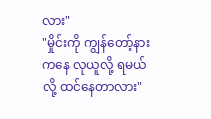လား"
"မှိုင်းကို ကျွန်တော့်နားကနေ လုယူလို့ ရမယ်လို့ ထင်နေတာလား"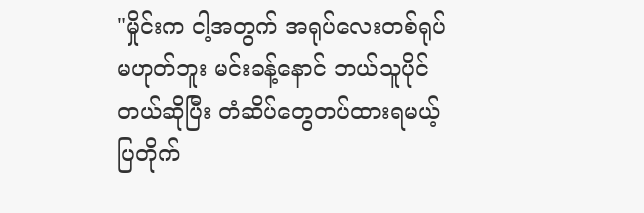"မှိုင်းက ငါ့အတွက် အရုပ်လေးတစ်ရုပ်မဟုတ်ဘူး မင်းခန့်နောင် ဘယ်သူပိုင်တယ်ဆိုပြီး တံဆိပ်တွေတပ်ထားရမယ့် ပြတိုက်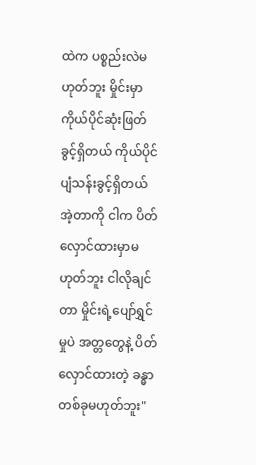ထဲက ပစ္စည်းလဲမဟုတ်ဘူး မှိုင်းမှာ ကိုယ်ပိုင်ဆုံးဖြတ်ခွင့်ရှိတယ် ကိုယ်ပိုင်ပျံသန်းခွင့်ရှိတယ် အဲ့တာကို ငါက ပိတ်လှောင်ထားမှာမဟုတ်ဘူး ငါလိုချင်တာ မှိုင်းရဲ့ပျော်ရွှင်မှုပဲ အတ္တတွေနဲ့ ပိတ်လှောင်ထားတဲ့ ခန္ဓာတစ်ခုမဟုတ်ဘူး"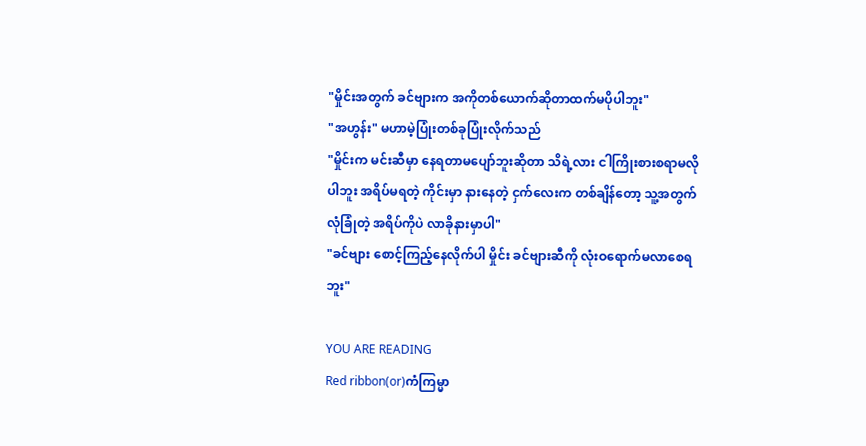"မှိုင်းအတွက် ခင်ဗျားက အကိုတစ်ယောက်ဆိုတာထက်မပိုပါဘူး"
"အဟွန်း" မဟာမဲ့ပြုံးတစ်ခုပြုံးလိုက်သည်
"မှိုင်းက မင်းဆီမှာ နေရတာမပျော်ဘူးဆိုတာ သိရဲ့လား ငါကြိုးစားစရာမလိုပါဘူး အရိပ်မရတဲ့ ကိုင်းမှာ နားနေတဲ့ ငှက်လေးက တစ်ချိန်တော့ သူ့အတွက် လုံခြုံတဲ့ အရိပ်ကိုပဲ လာခိုနားမှာပါ"
"ခင်ဗျား စောင့်ကြည့်နေလိုက်ပါ မှိုင်း ခင်ဗျားဆီကို လုံးဝရောက်မလာစေရဘူး"

YOU ARE READING
Red ribbon(or)ကံကြမ္မာ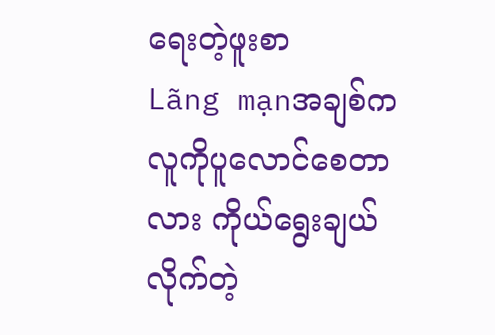ရေးတဲ့ဖူးစာ
Lãng mạnအချစ်က လူကိုပူလောင်စေတာလား ကိုယ်ရွေးချယ်လိုက်တဲ့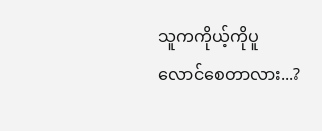သူကကိုယ့်ကိုပူလောင်စေတာလား...?